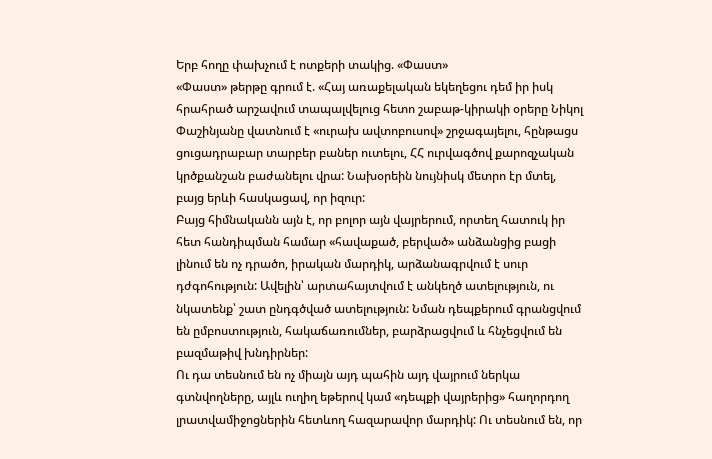Երբ հողը փախչում է ոտքերի տակից. «Փաստ»
«Փաստ» թերթը գրում է. «Հայ առաքելական եկեղեցու դեմ իր իսկ հրահրած արշավում տապալվելուց հետո շաբաթ-կիրակի օրերը Նիկոլ Փաշինյանը վատնում է «ուրախ ավտոբուսով» շրջագայելու, հընթացս ցուցադրաբար տարբեր բաներ ուտելու, ՀՀ ուրվագծով քարոզչական կրծքանշան բաժանելու վրա: Նախօրեին նույնիսկ մետրո էր մտել, բայց երևի հասկացավ, որ իզուր:
Բայց հիմնականն այն է, որ բոլոր այն վայրերում, որտեղ հատուկ իր հետ հանդիպման համար «հավաքած, բերված» անձանցից բացի լինում են ոչ դրածո, իրական մարդիկ, արձանագրվում է սուր դժգոհություն: Ավելին՝ արտահայտվում է անկեղծ ատելություն, ու նկատենք՝ շատ ընդգծված ատելություն: Նման դեպքերում գրանցվում են ըմբոստություն, հակաճառումներ, բարձրացվում և հնչեցվում են բազմաթիվ խնդիրներ:
Ու դա տեսնում են ոչ միայն այդ պահին այդ վայրում ներկա գտնվողները, այլև ուղիղ եթերով կամ «դեպքի վայրերից» հաղորդող լրատվամիջոցներին հետևող հազարավոր մարդիկ: Ու տեսնում են, որ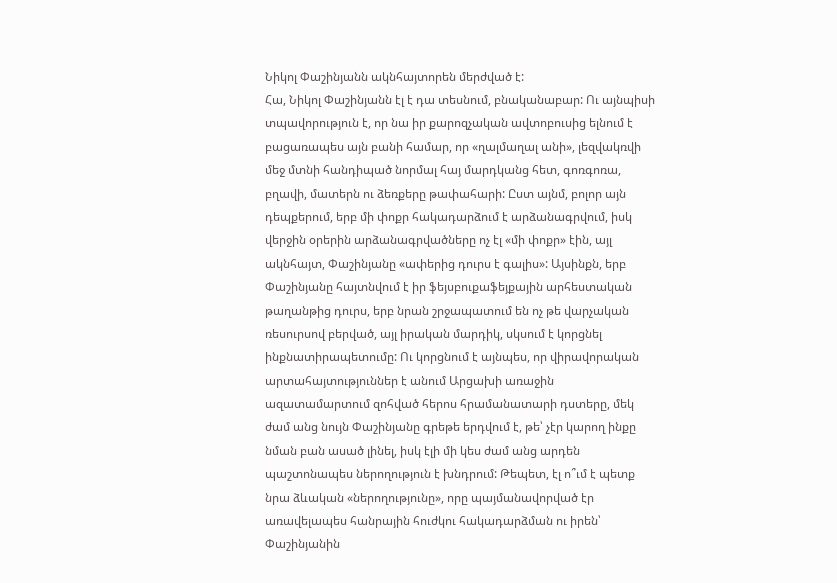Նիկոլ Փաշինյանն ակնհայտորեն մերժված է:
Հա, Նիկոլ Փաշինյանն էլ է դա տեսնում, բնականաբար: Ու այնպիսի տպավորություն է, որ նա իր քարոզչական ավտոբուսից ելնում է բացառապես այն բանի համար, որ «ղալմաղալ անի», լեզվակռվի մեջ մտնի հանդիպած նորմալ հայ մարդկանց հետ, գոռգոռա, բղավի, մատերն ու ձեռքերը թափահարի: Ըստ այնմ, բոլոր այն դեպքերում, երբ մի փոքր հակադարձում է արձանագրվում, իսկ վերջին օրերին արձանագրվածները ոչ էլ «մի փոքր» էին, այլ ակնհայտ, Փաշինյանը «ափերից դուրս է գալիս»: Այսինքն, երբ Փաշինյանը հայտնվում է իր ֆեյսբուքաֆեյքային արհեստական թաղանթից դուրս, երբ նրան շրջապատում են ոչ թե վարչական ռեսուրսով բերված, այլ իրական մարդիկ, սկսում է կորցնել ինքնատիրապետումը: Ու կորցնում է այնպես, որ վիրավորական արտահայտություններ է անում Արցախի առաջին ազատամարտում զոհված հերոս հրամանատարի դստերը, մեկ ժամ անց նույն Փաշինյանը գրեթե երդվում է, թե՝ չէր կարող ինքը նման բան ասած լինել, իսկ էլի մի կես ժամ անց արդեն պաշտոնապես ներողություն է խնդրում: Թեպետ, էլ ո՞ւմ է պետք նրա ձևական «ներողությունը», որը պայմանավորված էր առավելապես հանրային հուժկու հակադարձման ու իրեն՝ Փաշինյանին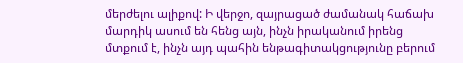մերժելու ալիքով: Ի վերջո, զայրացած ժամանակ հաճախ մարդիկ ասում են հենց այն, ինչն իրականում իրենց մտքում է, ինչն այդ պահին ենթագիտակցությունը բերում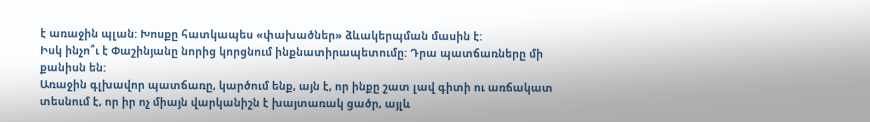է առաջին պլան: Խոսքը հատկապես «փախածներ» ձևակերպման մասին է:
Իսկ ինչո՞ւ է Փաշինյանը նորից կորցնում ինքնատիրապետումը: Դրա պատճառները մի քանիսն են:
Առաջին գլխավոր պատճառը, կարծում ենք, այն է, որ ինքը շատ լավ գիտի ու առճակատ տեսնում է, որ իր ոչ միայն վարկանիշն է խայտառակ ցածր, այլև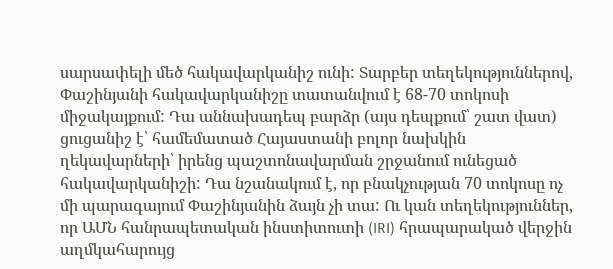սարսափելի մեծ հակավարկանիշ ունի: Տարբեր տեղեկություններով, Փաշինյանի հակավարկանիշը տատանվում է 68-70 տոկոսի միջակայքում: Դա աննախադեպ բարձր (այս դեպքում՝ շատ վատ) ցուցանիշ է՝ համեմատած Հայաստանի բոլոր նախկին ղեկավարների՝ իրենց պաշտոնավարման շրջանում ունեցած հակավարկանիշի: Դա նշանակում է, որ բնակչության 70 տոկոսը ոչ մի պարագայում Փաշինյանին ձայն չի տա: Ու կան տեղեկություններ, որ ԱՄՆ հանրապետական ինստիտուտի (IRI) հրապարակած վերջին աղմկահարույց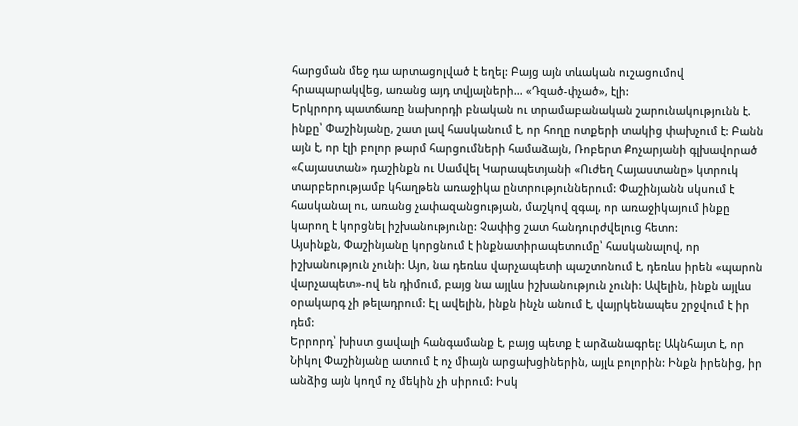հարցման մեջ դա արտացոլված է եղել: Բայց այն տևական ուշացումով հրապարակվեց, առանց այդ տվյալների… «Դզած-փչած», էլի:
Երկրորդ պատճառը նախորդի բնական ու տրամաբանական շարունակությունն է. ինքը՝ Փաշինյանը, շատ լավ հասկանում է, որ հողը ոտքերի տակից փախչում է: Բանն այն է, որ էլի բոլոր թարմ հարցումների համաձայն, Ռոբերտ Քոչարյանի գլխավորած «Հայաստան» դաշինքն ու Սամվել Կարապետյանի «Ուժեղ Հայաստանը» կտրուկ տարբերությամբ կհաղթեն առաջիկա ընտրություններում: Փաշինյանն սկսում է հասկանալ ու, առանց չափազանցության, մաշկով զգալ, որ առաջիկայում ինքը կարող է կորցնել իշխանությունը: Չափից շատ հանդուրժվելուց հետո:
Այսինքն, Փաշինյանը կորցնում է ինքնատիրապետումը՝ հասկանալով, որ իշխանություն չունի: Այո, նա դեռևս վարչապետի պաշտոնում է, դեռևս իրեն «պարոն վարչապետ»-ով են դիմում, բայց նա այլևս իշխանություն չունի: Ավելին, ինքն այլևս օրակարգ չի թելադրում: Էլ ավելին, ինքն ինչն անում է, վայրկենապես շրջվում է իր դեմ:
Երրորդ՝ խիստ ցավալի հանգամանք է, բայց պետք է արձանագրել: Ակնհայտ է, որ Նիկոլ Փաշինյանը ատում է ոչ միայն արցախցիներին, այլև բոլորին: Ինքն իրենից, իր անձից այն կողմ ոչ մեկին չի սիրում: Իսկ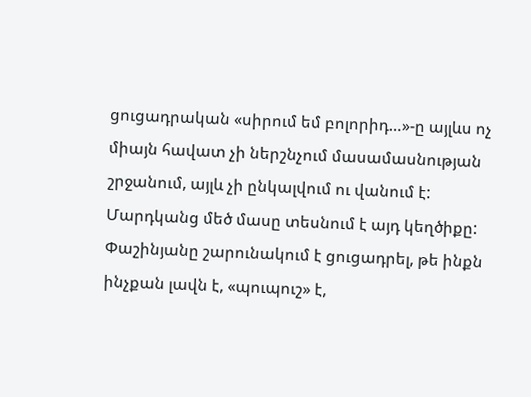ցուցադրական «սիրում եմ բոլորիդ…»-ը այլևս ոչ միայն հավատ չի ներշնչում մասամասնության շրջանում, այլև չի ընկալվում ու վանում է: Մարդկանց մեծ մասը տեսնում է այդ կեղծիքը:
Փաշինյանը շարունակում է ցուցադրել, թե ինքն ինչքան լավն է, «պուպուշ» է,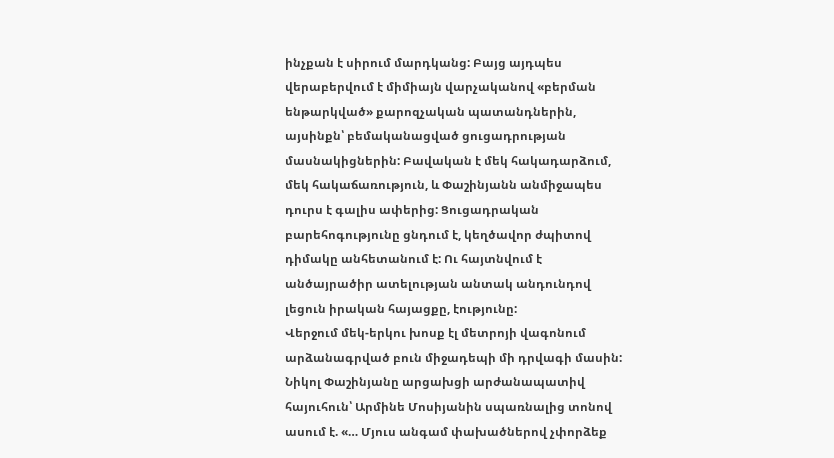ինչքան է սիրում մարդկանց: Բայց այդպես վերաբերվում է միմիայն վարչականով «բերման ենթարկված» քարոզչական պատանդներին, այսինքն՝ բեմականացված ցուցադրության մասնակիցներին: Բավական է մեկ հակադարձում, մեկ հակաճառություն, և Փաշինյանն անմիջապես դուրս է գալիս ափերից: Ցուցադրական բարեհոգությունը ցնդում է, կեղծավոր ժպիտով դիմակը անհետանում է: Ու հայտնվում է անծայրածիր ատելության անտակ անդունդով լեցուն իրական հայացքը, էությունը:
Վերջում մեկ-երկու խոսք էլ մետրոյի վագոնում արձանագրված բուն միջադեպի մի դրվագի մասին: Նիկոլ Փաշինյանը արցախցի արժանապատիվ հայուհուն՝ Արմինե Մոսիյանին սպառնալից տոնով ասում է. «… Մյուս անգամ փախածներով չփորձեք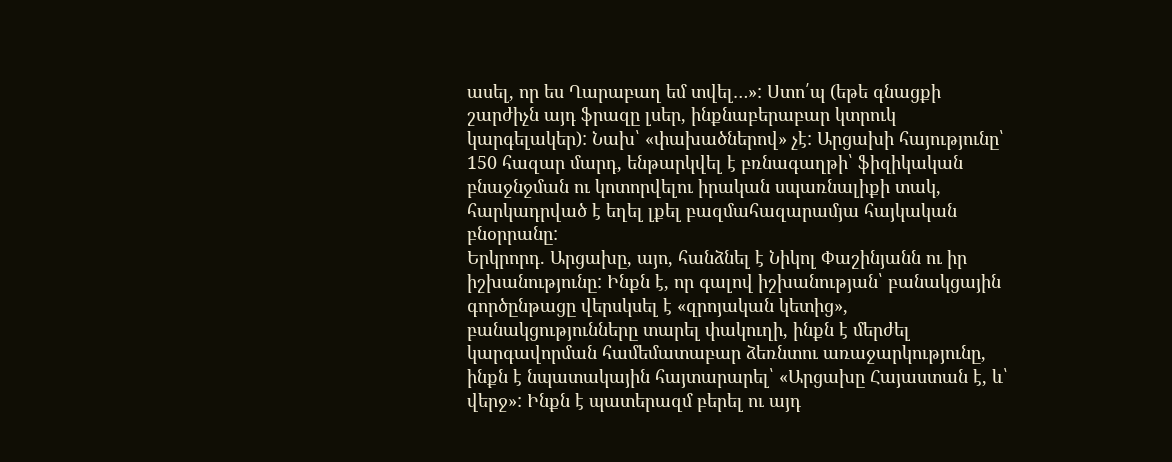ասել, որ ես Ղարաբաղ եմ տվել…»: Ստո՛պ (եթե գնացքի շարժիչն այդ ֆրազը լսեր, ինքնաբերաբար կտրուկ կարգելակեր): Նախ՝ «փախածներով» չէ: Արցախի հայությունը՝ 150 հազար մարդ, ենթարկվել է բռնագաղթի՝ ֆիզիկական բնաջնջման ու կոտորվելու իրական սպառնալիքի տակ, հարկադրված է եղել լքել բազմահազարամյա հայկական բնօրրանը:
Երկրորդ. Արցախը, այո, հանձնել է Նիկոլ Փաշինյանն ու իր իշխանությունը: Ինքն է, որ գալով իշխանության՝ բանակցային գործընթացը վերսկսել է «զրոյական կետից», բանակցությունները տարել փակուղի, ինքն է մերժել կարգավորման համեմատաբար ձեռնտու առաջարկությունը, ինքն է նպատակային հայտարարել՝ «Արցախը Հայաստան է, և՝ վերջ»: Ինքն է պատերազմ բերել ու այդ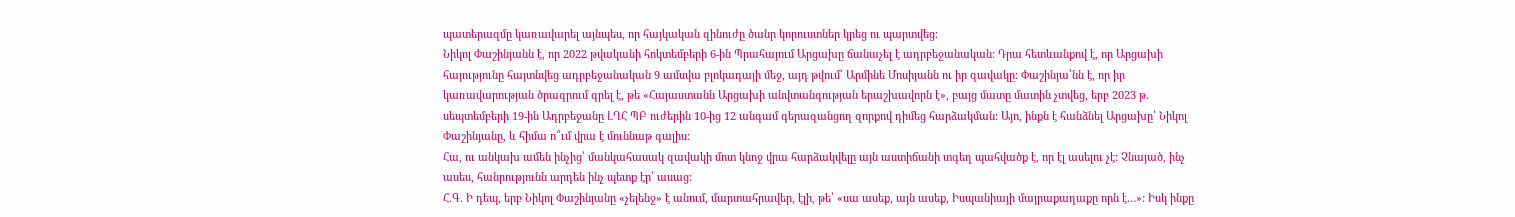պատերազմը կառավարել այնպես, որ հայկական զինուժը ծանր կորուստներ կրեց ու պարտվեց:
Նիկոլ Փաշինյանն է, որ 2022 թվականի հոկտեմբերի 6-ին Պրահայում Արցախը ճանաչել է ադրբեջանական: Դրա հետևանքով է, որ Արցախի հայությունը հայտնվեց ադրբեջանական 9 ամսվա բլոկադայի մեջ, այդ թվում՝ Արմինե Մոսիյանն ու իր զավակը: Փաշինյա՛նն է, որ իր կառավարության ծրագրում գրել է, թե «Հայաստանն Արցախի անվտանգության երաշխավորն է», բայց մատը մատին չտվեց, երբ 2023 թ. սեպտեմբերի 19-ին Ադրբեջանը ԼՂՀ ՊԲ ուժերին 10-ից 12 անգամ գերազանցող զորքով դիմեց հարձակման: Այո, ինքն է հանձնել Արցախը՝ Նիկոլ Փաշինյանը, և հիմա ո՞ւմ վրա է մուննաթ գալիս:
Հա, ու անկախ ամեն ինչից՝ մանկահասակ զավակի մոտ կնոջ վրա հարձակվելը այն աստիճանի տգեղ պահվածք է, որ էլ ասելու չէ: Չնայած, ինչ ասես, հանրությունն արդեն ինչ պետք էր՝ ասաց:
Հ.Գ. Ի դեպ, երբ Նիկոլ Փաշինյանը «չելենջ» է անում, մարտահրավեր, էլի, թե՝ «սա ասեք, այն ասեք, Իսպանիայի մայրաքաղաքը որն է…»: Իսկ ինքը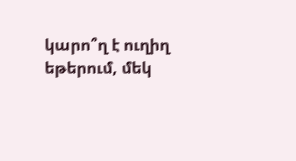կարո՞ղ է ուղիղ եթերում, մեկ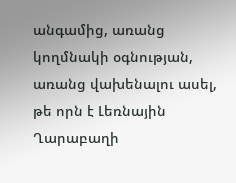անգամից, առանց կողմնակի օգնության, առանց վախենալու ասել, թե որն է Լեռնային Ղարաբաղի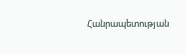Հանրապետության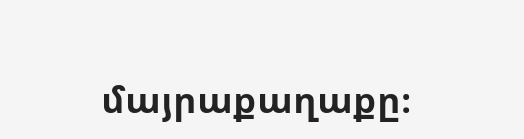մայրաքաղաքը։